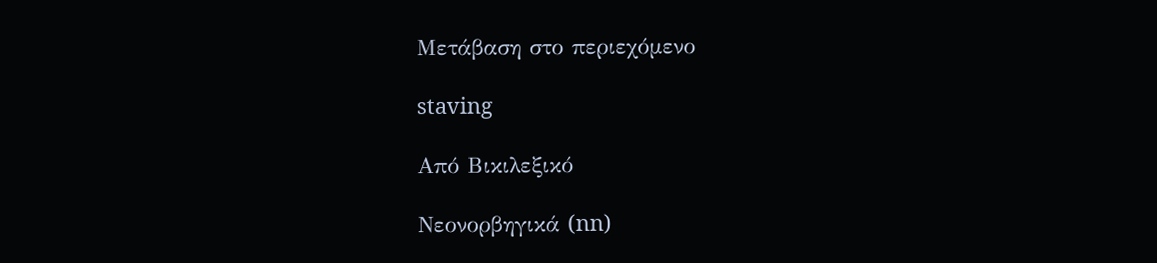Μετάβαση στο περιεχόμενο

staving

Από Βικιλεξικό

Νεονορβηγικά (nn)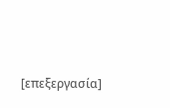[επεξεργασία]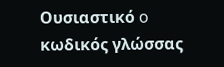Ουσιαστικό o κωδικός γλώσσας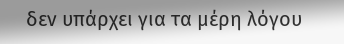δεν υπάρχει για τα μέρη λόγου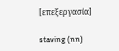[επεξεργασία]

staving (nn)